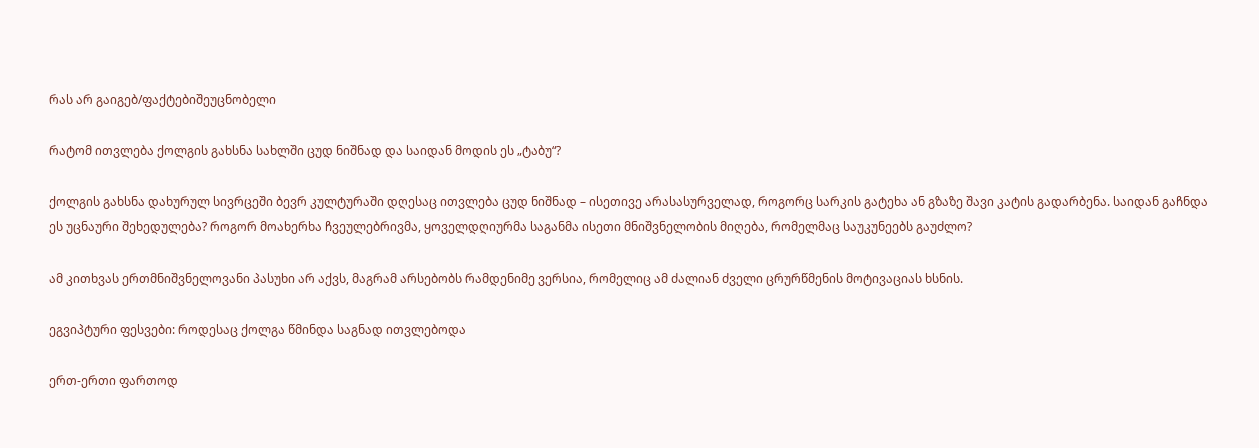რას არ გაიგებ/ფაქტებიშეუცნობელი

რატომ ითვლება ქოლგის გახსნა სახლში ცუდ ნიშნად და საიდან მოდის ეს „ტაბუ“?

ქოლგის გახსნა დახურულ სივრცეში ბევრ კულტურაში დღესაც ითვლება ცუდ ნიშნად – ისეთივე არასასურველად, როგორც სარკის გატეხა ან გზაზე შავი კატის გადარბენა. საიდან გაჩნდა ეს უცნაური შეხედულება? როგორ მოახერხა ჩვეულებრივმა, ყოველდღიურმა საგანმა ისეთი მნიშვნელობის მიღება, რომელმაც საუკუნეებს გაუძლო?

ამ კითხვას ერთმნიშვნელოვანი პასუხი არ აქვს, მაგრამ არსებობს რამდენიმე ვერსია, რომელიც ამ ძალიან ძველი ცრურწმენის მოტივაციას ხსნის.

ეგვიპტური ფესვები: როდესაც ქოლგა წმინდა საგნად ითვლებოდა

ერთ-ერთი ფართოდ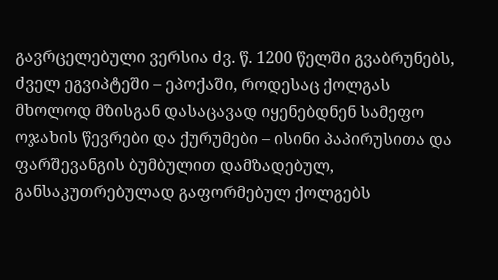გავრცელებული ვერსია ძვ. წ. 1200 წელში გვაბრუნებს, ძველ ეგვიპტეში – ეპოქაში, როდესაც ქოლგას მხოლოდ მზისგან დასაცავად იყენებდნენ სამეფო ოჯახის წევრები და ქურუმები – ისინი პაპირუსითა და ფარშევანგის ბუმბულით დამზადებულ, განსაკუთრებულად გაფორმებულ ქოლგებს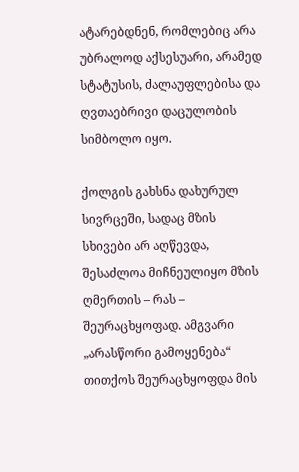ატარებდნენ, რომლებიც არა უბრალოდ აქსესუარი, არამედ სტატუსის, ძალაუფლებისა და ღვთაებრივი დაცულობის სიმბოლო იყო.

ქოლგის გახსნა დახურულ სივრცეში, სადაც მზის სხივები არ აღწევდა, შესაძლოა მიჩნეულიყო მზის ღმერთის – რას – შეურაცხყოფად. ამგვარი „არასწორი გამოყენება“ თითქოს შეურაცხყოფდა მის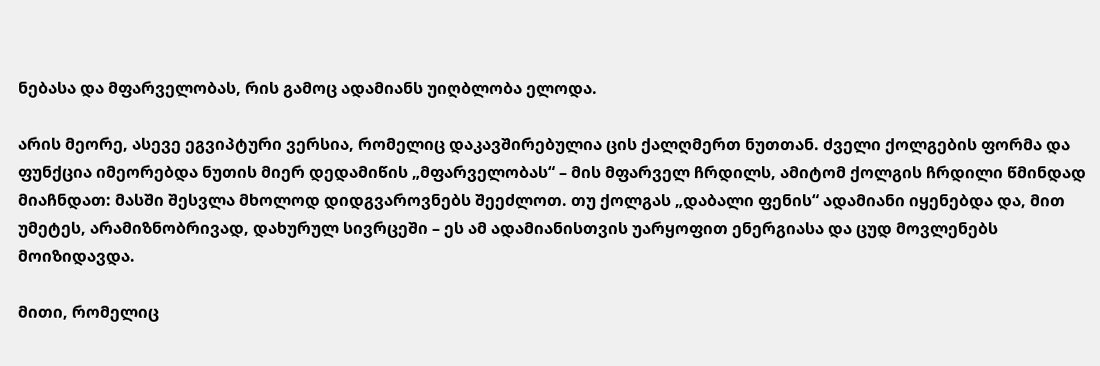ნებასა და მფარველობას, რის გამოც ადამიანს უიღბლობა ელოდა.

არის მეორე, ასევე ეგვიპტური ვერსია, რომელიც დაკავშირებულია ცის ქალღმერთ ნუთთან. ძველი ქოლგების ფორმა და ფუნქცია იმეორებდა ნუთის მიერ დედამიწის „მფარველობას“ – მის მფარველ ჩრდილს, ამიტომ ქოლგის ჩრდილი წმინდად მიაჩნდათ: მასში შესვლა მხოლოდ დიდგვაროვნებს შეეძლოთ. თუ ქოლგას „დაბალი ფენის“ ადამიანი იყენებდა და, მით უმეტეს, არამიზნობრივად, დახურულ სივრცეში – ეს ამ ადამიანისთვის უარყოფით ენერგიასა და ცუდ მოვლენებს მოიზიდავდა.

მითი, რომელიც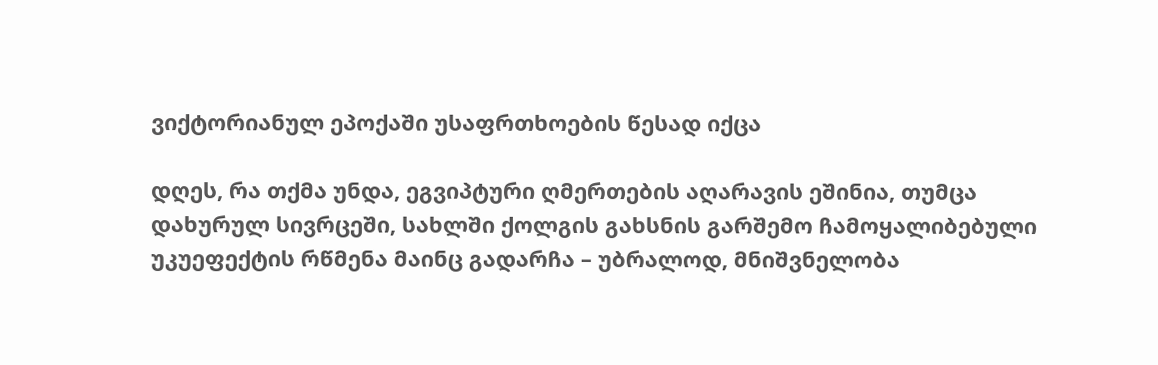ვიქტორიანულ ეპოქაში უსაფრთხოების წესად იქცა

დღეს, რა თქმა უნდა, ეგვიპტური ღმერთების აღარავის ეშინია, თუმცა დახურულ სივრცეში, სახლში ქოლგის გახსნის გარშემო ჩამოყალიბებული უკუეფექტის რწმენა მაინც გადარჩა – უბრალოდ, მნიშვნელობა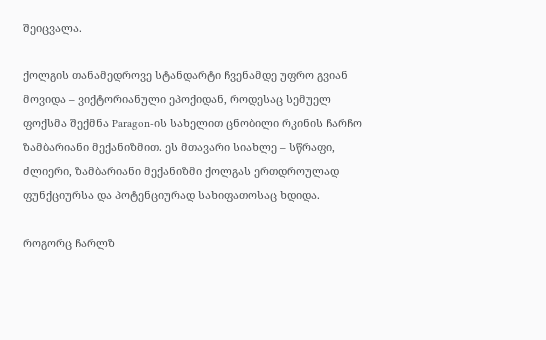შეიცვალა.

ქოლგის თანამედროვე სტანდარტი ჩვენამდე უფრო გვიან მოვიდა – ვიქტორიანული ეპოქიდან, როდესაც სემუელ ფოქსმა შექმნა Paragon-ის სახელით ცნობილი რკინის ჩარჩო ზამბარიანი მექანიზმით. ეს მთავარი სიახლე – სწრაფი, ძლიერი, ზამბარიანი მექანიზმი ქოლგას ერთდროულად ფუნქციურსა და პოტენციურად სახიფათოსაც ხდიდა.

როგორც ჩარლზ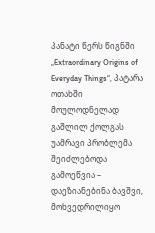პანატი წერს წიგნში „Extraordinary Origins of Everyday Things“, პატარა ოთახში მოულოდნელად გაშლილ ქოლგას უამრავი პრობლემა შეიძლებოდა გამოეწვია – დაეზიანებინა ბავშვი, მოხვედრილიყო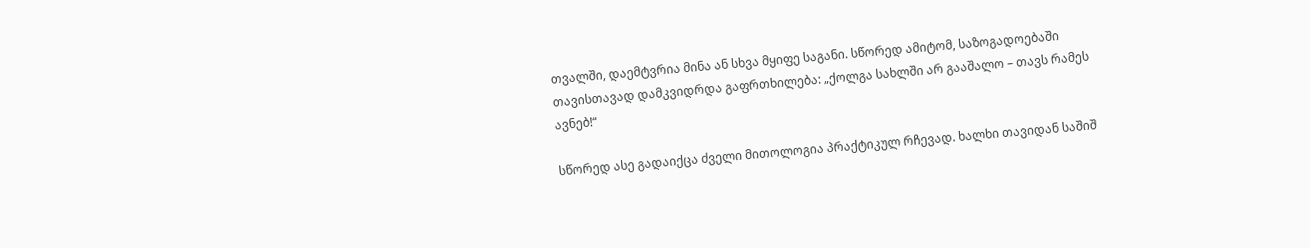თვალში, დაემტვრია მინა ან სხვა მყიფე საგანი. სწორედ ამიტომ, საზოგადოებაში თავისთავად დამკვიდრდა გაფრთხილება: „ქოლგა სახლში არ გააშალო – თავს რამეს ავნებ!“

სწორედ ასე გადაიქცა ძველი მითოლოგია პრაქტიკულ რჩევად. ხალხი თავიდან საშიშ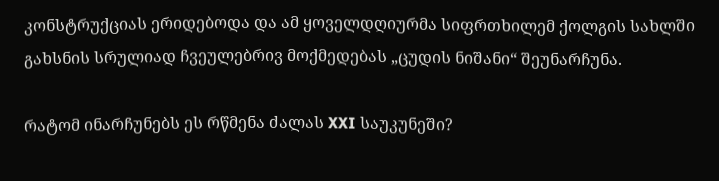კონსტრუქციას ერიდებოდა და ამ ყოველდღიურმა სიფრთხილემ ქოლგის სახლში გახსნის სრულიად ჩვეულებრივ მოქმედებას „ცუდის ნიშანი“ შეუნარჩუნა.

რატომ ინარჩუნებს ეს რწმენა ძალას XXI საუკუნეში?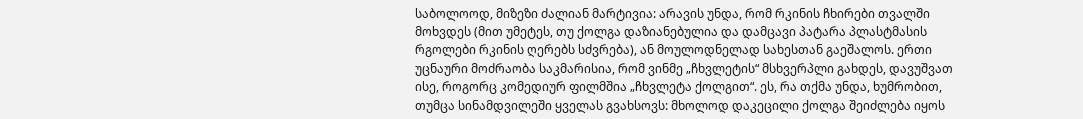საბოლოოდ, მიზეზი ძალიან მარტივია: არავის უნდა, რომ რკინის ჩხირები თვალში მოხვდეს (მით უმეტეს, თუ ქოლგა დაზიანებულია და დამცავი პატარა პლასტმასის რგოლები რკინის ღერებს სძვრება), ან მოულოდნელად სახესთან გაეშალოს. ერთი უცნაური მოძრაობა საკმარისია, რომ ვინმე „ჩხვლეტის“ მსხვერპლი გახდეს, დავუშვათ ისე, როგორც კომედიურ ფილმშია „ჩხვლეტა ქოლგით“. ეს, რა თქმა უნდა, ხუმრობით, თუმცა სინამდვილეში ყველას გვახსოვს: მხოლოდ დაკეცილი ქოლგა შეიძლება იყოს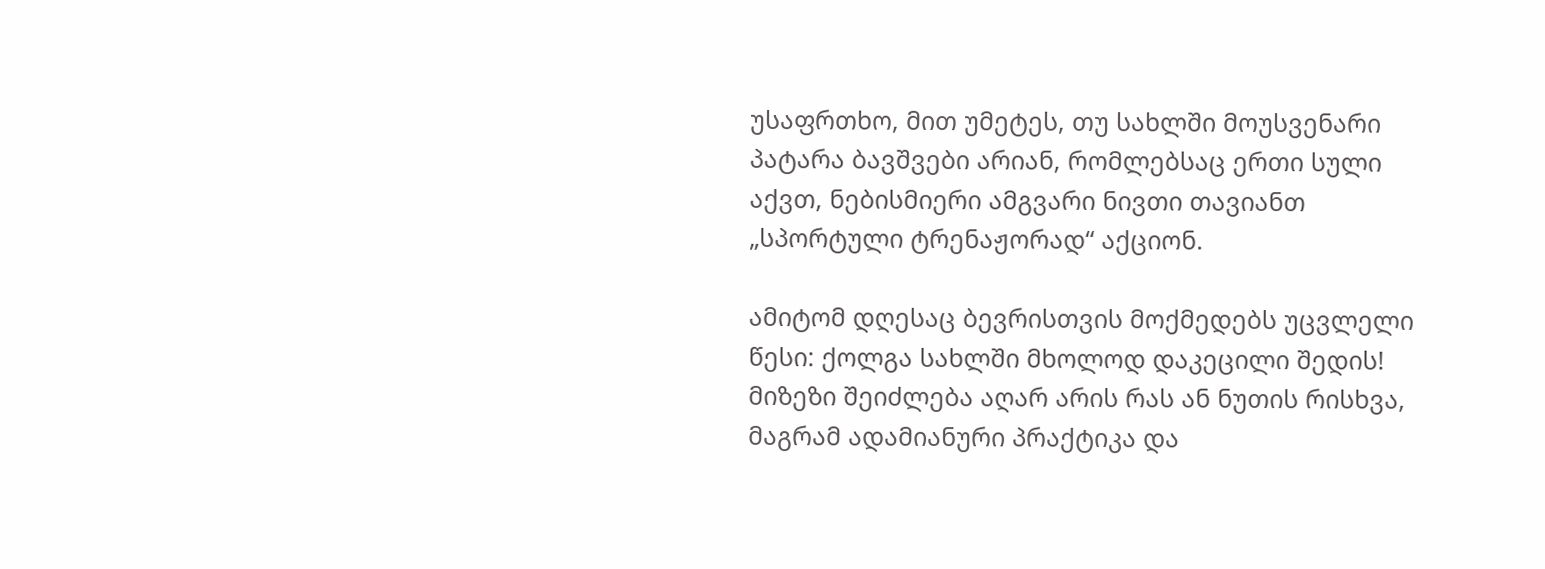უსაფრთხო, მით უმეტეს, თუ სახლში მოუსვენარი პატარა ბავშვები არიან, რომლებსაც ერთი სული აქვთ, ნებისმიერი ამგვარი ნივთი თავიანთ „სპორტული ტრენაჟორად“ აქციონ.

ამიტომ დღესაც ბევრისთვის მოქმედებს უცვლელი წესი: ქოლგა სახლში მხოლოდ დაკეცილი შედის!
მიზეზი შეიძლება აღარ არის რას ან ნუთის რისხვა, მაგრამ ადამიანური პრაქტიკა და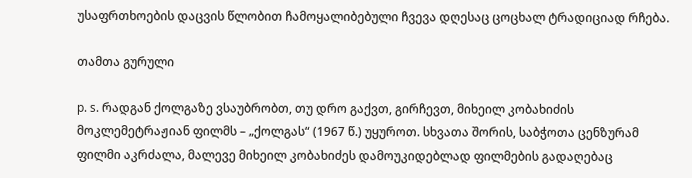უსაფრთხოების დაცვის წლობით ჩამოყალიბებული ჩვევა დღესაც ცოცხალ ტრადიციად რჩება.

თამთა გურული

p. s. რადგან ქოლგაზე ვსაუბრობთ, თუ დრო გაქვთ, გირჩევთ, მიხეილ კობახიძის მოკლემეტრაჟიან ფილმს – „ქოლგას“ (1967 წ.) უყუროთ. სხვათა შორის, საბჭოთა ცენზურამ ფილმი აკრძალა, მალევე მიხეილ კობახიძეს დამოუკიდებლად ფილმების გადაღებაც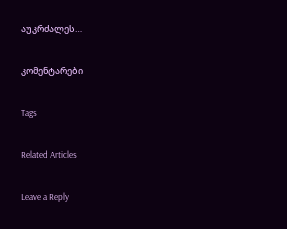აუკრძალეს…

კომენტარები

Tags

Related Articles

Leave a Reply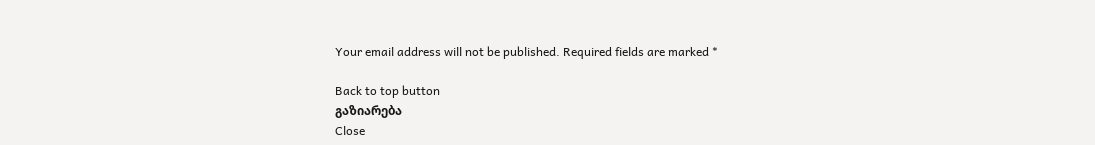Your email address will not be published. Required fields are marked *

Back to top button
გაზიარება
Close